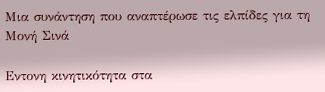Μια συνάντηση που αναπτέρωσε τις ελπίδες για τη Μονή Σινά

Εντονη κινητικότητα στα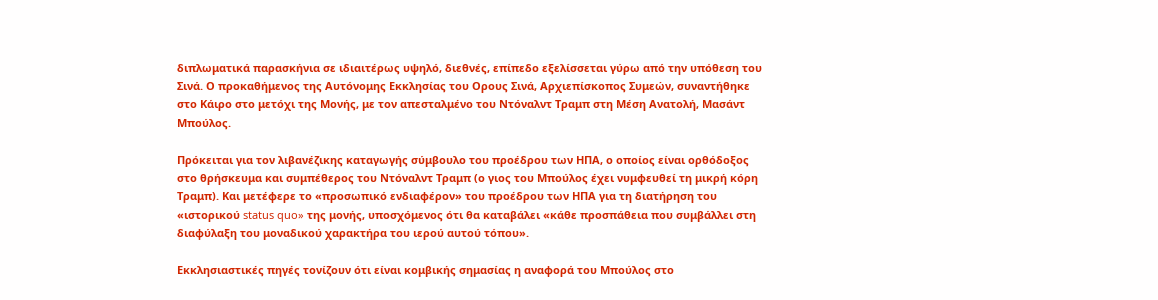διπλωματικά παρασκήνια σε ιδιαιτέρως υψηλό, διεθνές, επίπεδο εξελίσσεται γύρω από την υπόθεση του Σινά. Ο προκαθήμενος της Αυτόνομης Εκκλησίας του Ορους Σινά, Αρχιεπίσκοπος Συμεών, συναντήθηκε στο Κάιρο στο μετόχι της Μονής, με τον απεσταλμένο του Ντόναλντ Τραμπ στη Μέση Ανατολή, Μασάντ Μπούλος.

Πρόκειται για τον λιβανέζικης καταγωγής σύμβουλο του προέδρου των ΗΠΑ, ο οποίος είναι ορθόδοξος στο θρήσκευμα και συμπέθερος του Ντόναλντ Τραμπ (ο γιος του Μπούλος έχει νυμφευθεί τη μικρή κόρη Τραμπ). Και μετέφερε το «προσωπικό ενδιαφέρον» του προέδρου των ΗΠΑ για τη διατήρηση του «ιστορικού status quo» της μονής, υποσχόμενος ότι θα καταβάλει «κάθε προσπάθεια που συμβάλλει στη διαφύλαξη του μοναδικού χαρακτήρα του ιερού αυτού τόπου».

Εκκλησιαστικές πηγές τονίζουν ότι είναι κομβικής σημασίας η αναφορά του Μπούλος στο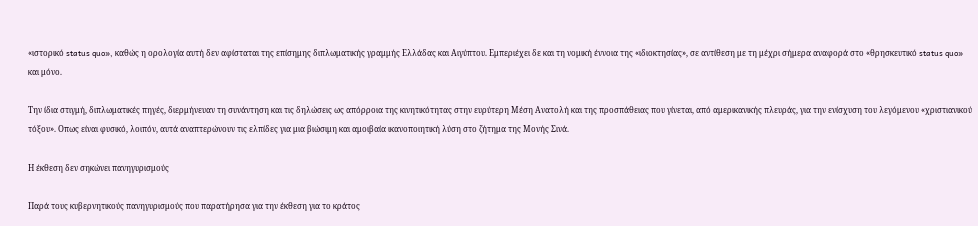«ιστορικό status quo», καθώς η ορολογία αυτή δεν αφίσταται της επίσημης διπλωματικής γραμμής Ελλάδας και Αιγύπτου. Εμπεριέχει δε και τη νομική έννοια της «ιδιοκτησίας», σε αντίθεση με τη μέχρι σήμερα αναφορά στο «θρησκευτικό status quo» και μόνο.

Την ίδια στιγμή, διπλωματικές πηγές, διερμήνευαν τη συνάντηση και τις δηλώσεις ως απόρροια της κινητικότητας στην ευρύτερη Μέση Ανατολή και της προσπάθειας που γίνεται, από αμερικανικής πλευράς, για την ενίσχυση του λεγόμενου «χριστιανικού τόξου». Οπως είναι φυσικό, λοιπόν, αυτά αναπτερώνουν τις ελπίδες για μια βιώσιμη και αμοιβαία ικανοποιητική λύση στο ζήτημα της Μονής Σινά.

Η έκθεση δεν σηκώνει πανηγυρισμούς

Παρά τους κυβερνητικούς πανηγυρισμούς που παρατήρησα για την έκθεση για το κράτος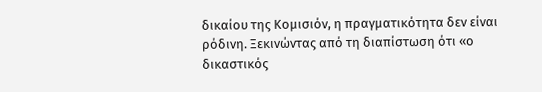δικαίου της Κομισιόν, η πραγματικότητα δεν είναι ρόδινη. Ξεκινώντας από τη διαπίστωση ότι «ο δικαστικός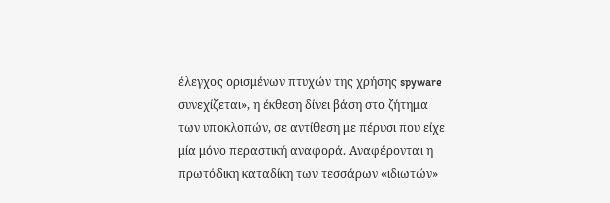έλεγχος ορισμένων πτυχών της χρήσης spyware συνεχίζεται», η έκθεση δίνει βάση στο ζήτημα των υποκλοπών, σε αντίθεση με πέρυσι που είχε μία μόνο περαστική αναφορά. Αναφέρονται η πρωτόδικη καταδίκη των τεσσάρων «ιδιωτών»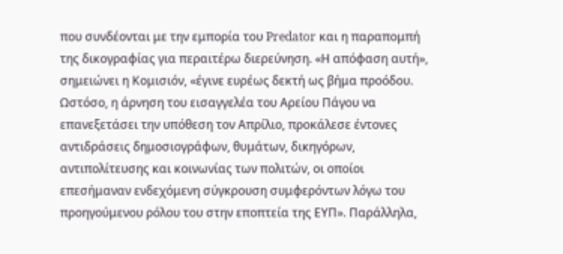που συνδέονται με την εμπορία του Predator και η παραπομπή της δικογραφίας για περαιτέρω διερεύνηση. «Η απόφαση αυτή», σημειώνει η Κομισιόν, «έγινε ευρέως δεκτή ως βήμα προόδου. Ωστόσο, η άρνηση του εισαγγελέα του Αρείου Πάγου να επανεξετάσει την υπόθεση τον Απρίλιο, προκάλεσε έντονες αντιδράσεις δημοσιογράφων, θυμάτων, δικηγόρων, αντιπολίτευσης και κοινωνίας των πολιτών, οι οποίοι επεσήμαναν ενδεχόμενη σύγκρουση συμφερόντων λόγω του προηγούμενου ρόλου του στην εποπτεία της ΕΥΠ». Παράλληλα,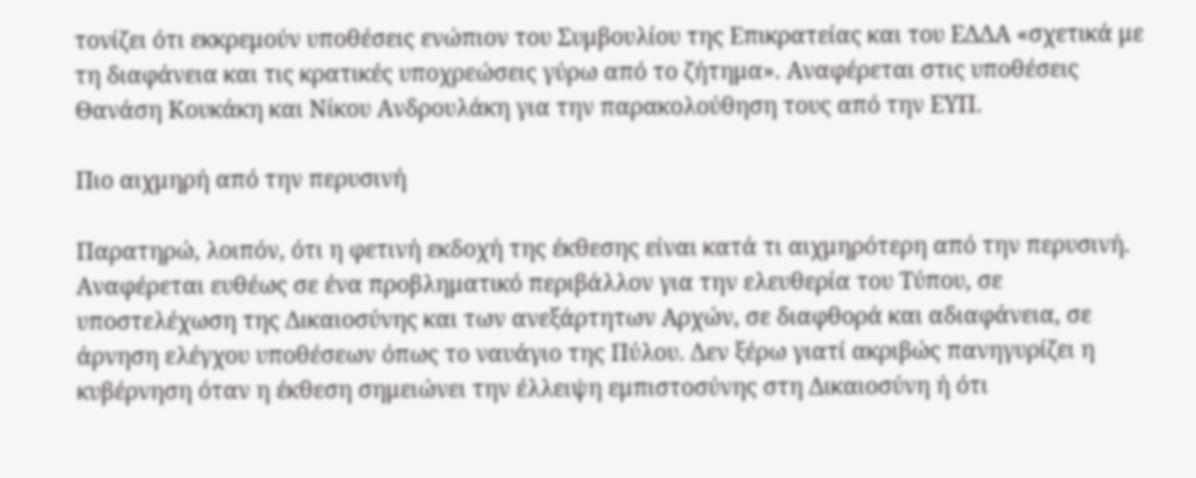τονίζει ότι εκκρεμούν υποθέσεις ενώπιον του Συμβουλίου της Επικρατείας και του ΕΔΔΑ «σχετικά με τη διαφάνεια και τις κρατικές υποχρεώσεις γύρω από το ζήτημα». Αναφέρεται στις υποθέσεις Θανάση Κουκάκη και Νίκου Ανδρουλάκη για την παρακολούθηση τους από την ΕΥΠ.

Πιο αιχμηρή από την περυσινή

Παρατηρώ, λοιπόν, ότι η φετινή εκδοχή της έκθεσης είναι κατά τι αιχμηρότερη από την περυσινή. Αναφέρεται ευθέως σε ένα προβληματικό περιβάλλον για την ελευθερία του Τύπου, σε υποστελέχωση της Δικαιοσύνης και των ανεξάρτητων Αρχών, σε διαφθορά και αδιαφάνεια, σε άρνηση ελέγχου υποθέσεων όπως το ναυάγιο της Πύλου. Δεν ξέρω γιατί ακριβώς πανηγυρίζει η κυβέρνηση όταν η έκθεση σημειώνει την έλλειψη εμπιστοσύνης στη Δικαιοσύνη ή ότι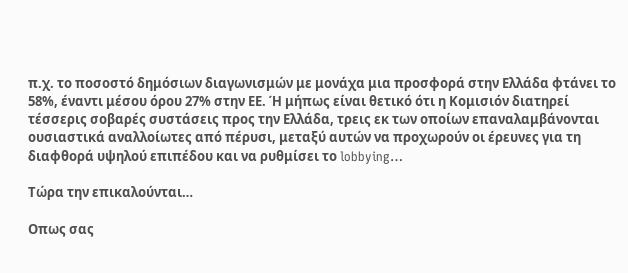π.χ. το ποσοστό δημόσιων διαγωνισμών με μονάχα μια προσφορά στην Ελλάδα φτάνει το 58%, έναντι μέσου όρου 27% στην ΕΕ. Ή μήπως είναι θετικό ότι η Κομισιόν διατηρεί τέσσερις σοβαρές συστάσεις προς την Ελλάδα, τρεις εκ των οποίων επαναλαμβάνονται ουσιαστικά αναλλοίωτες από πέρυσι, μεταξύ αυτών να προχωρούν οι έρευνες για τη διαφθορά υψηλού επιπέδου και να ρυθμίσει το lobbying…

Τώρα την επικαλούνται…

Οπως σας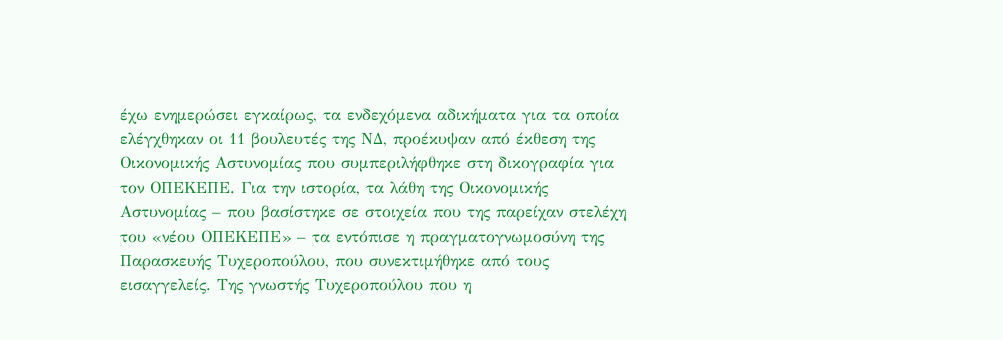έχω ενημερώσει εγκαίρως, τα ενδεχόμενα αδικήματα για τα οποία ελέγχθηκαν οι 11 βουλευτές της ΝΔ, προέκυψαν από έκθεση της Οικονομικής Αστυνομίας που συμπεριλήφθηκε στη δικογραφία για τον ΟΠΕΚΕΠΕ. Για την ιστορία, τα λάθη της Οικονομικής Αστυνομίας – που βασίστηκε σε στοιχεία που της παρείχαν στελέχη του «νέου ΟΠΕΚΕΠΕ» – τα εντόπισε η πραγματογνωμοσύνη της Παρασκευής Τυχεροπούλου, που συνεκτιμήθηκε από τους εισαγγελείς. Της γνωστής Τυχεροπούλου που η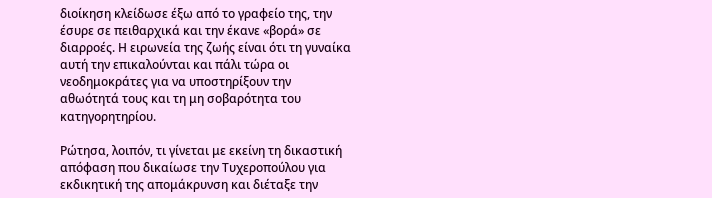διοίκηση κλείδωσε έξω από το γραφείο της, την έσυρε σε πειθαρχικά και την έκανε «βορά» σε διαρροές. Η ειρωνεία της ζωής είναι ότι τη γυναίκα αυτή την επικαλούνται και πάλι τώρα οι νεοδημοκράτες για να υποστηρίξουν την αθωότητά τους και τη μη σοβαρότητα του κατηγορητηρίου.

Ρώτησα, λοιπόν, τι γίνεται με εκείνη τη δικαστική απόφαση που δικαίωσε την Τυχεροπούλου για εκδικητική της απομάκρυνση και διέταξε την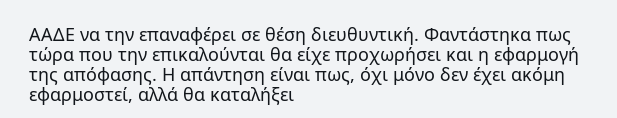ΑΑΔΕ να την επαναφέρει σε θέση διευθυντική. Φαντάστηκα πως τώρα που την επικαλούνται θα είχε προχωρήσει και η εφαρμογή της απόφασης. Η απάντηση είναι πως, όχι μόνο δεν έχει ακόμη εφαρμοστεί, αλλά θα καταλήξει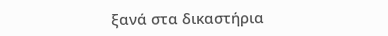ξανά στα δικαστήρια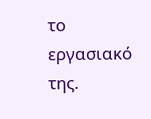το εργασιακό της.